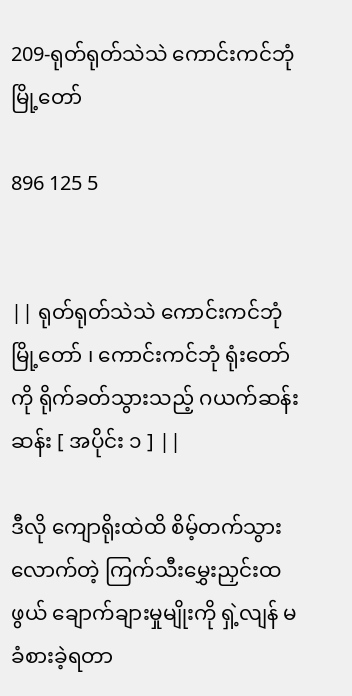209-ရုတ်ရုတ်သဲသဲ ကောင်းကင်ဘုံမြို့တော်

896 125 5


|| ရုတ်ရုတ်သဲသဲ ကောင်းကင်ဘုံမြို့တော် ၊ ကောင်းကင်ဘုံ ရုံးတော်ကို ရိုက်ခတ်သွားသည့် ဂယက်ဆန်းဆန်း [ အပိုင်း ၁ ] ||

ဒီလို ကျောရိုးထဲထိ စိမ့်တက်သွားလောက်တဲ့ ကြက်သီးမွှေးညှင်းထဖွယ် ချောက်ချားမှုမျိုးကို ရှဲ့လျန် မခံစားခဲ့ရတာ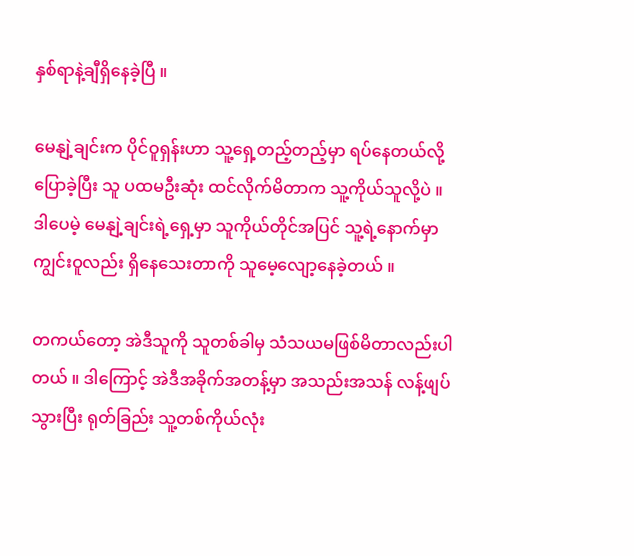နှစ်ရာနဲ့ချီရှိနေခဲ့ပြီ ။

မေနျဲ့ချင်းက ပိုင်ဝူရှန်းဟာ သူ့ရှေ့တည့်တည့်မှာ ရပ်နေတယ်လို့ ပြောခဲ့ပြီး သူ ပထမဦးဆုံး ထင်လိုက်မိတာက သူ့ကိုယ်သူလို့ပဲ ။ ဒါပေမဲ့ မေနျဲ့ချင်းရဲ့ရှေ့မှာ သူကိုယ်တိုင်အပြင် သူ့ရဲ့နောက်မှာ ကျွင်းဝူလည်း ရှိနေသေးတာကို သူမေ့လျော့နေခဲ့တယ် ။

တကယ်တော့ အဲဒီသူကို သူတစ်ခါမှ သံသယမဖြစ်မိတာလည်းပါတယ် ။ ဒါကြောင့် အဲဒီအခိုက်အတန့်မှာ အသည်းအသန် လန့်ဖျပ်သွားပြီး ရုတ်ခြည်း သူ့တစ်ကိုယ်လုံး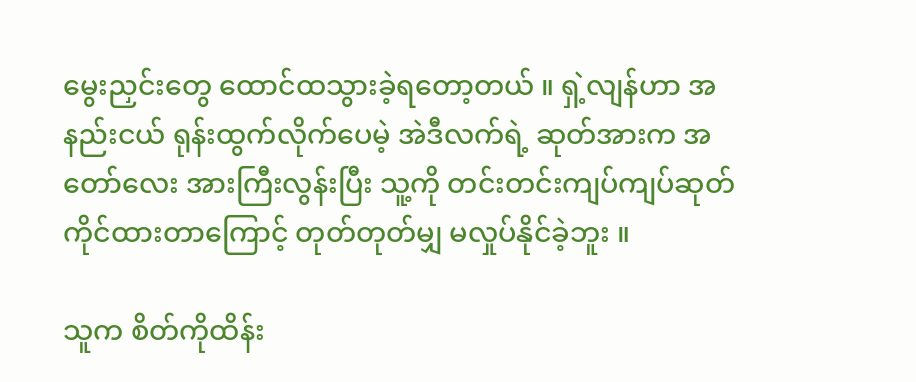မွေးညှင်းတွေ ထောင်ထသွားခဲ့ရတော့တယ် ။ ရှဲ့လျန်ဟာ အနည်းငယ် ရုန်းထွက်လိုက်ပေမဲ့ အဲဒီလက်ရဲ့ ဆုတ်အားက အတော်လေး အားကြီးလွန်းပြီး သူ့ကို တင်းတင်းကျပ်ကျပ်ဆုတ်ကိုင်ထားတာကြောင့် တုတ်တုတ်မျှ မလှုပ်နိုင်ခဲ့ဘူး ။

သူက စိတ်ကိုထိန်း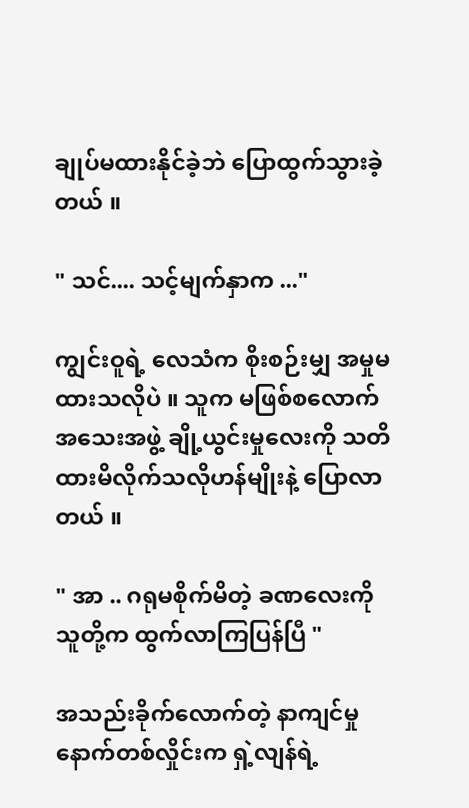ချုပ်မထားနိုင်ခဲ့ဘဲ ပြောထွက်သွားခဲ့တယ် ။

" သင်.... သင့်မျက်နှာက ..."

ကျွင်းဝူရဲ့ လေသံက စိုးစဉ်းမျှ အမှုမထားသလိုပဲ ။ သူက မဖြစ်စလောက် အသေးအဖွဲ့ ချို့ယွင်းမှုလေးကို သတိထားမိလိုက်သလိုဟန်မျိုးနဲ့ ပြောလာတယ် ။

" အာ .. ဂရုမစိုက်မိတဲ့ ခဏလေးကို သူတို့က ထွက်လာကြပြန်ပြီ "

အသည်းခိုက်လောက်တဲ့ နာကျင်မှု နောက်တစ်လှိုင်းက ရှဲ့လျန်ရဲ့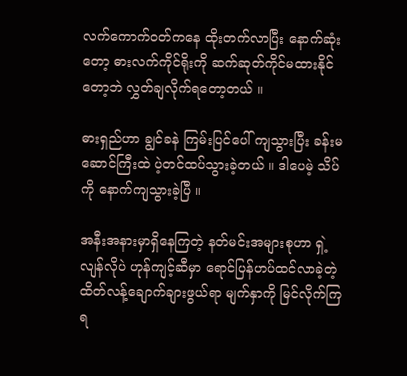လက်ကောက်ဝတ်ကနေ ထိုးတက်လာပြီး နောက်ဆုံးတော့ ဓားလက်ကိုင်ရိုးကို ဆက်ဆုတ်ကိုင်မထားနိုင်တော့ဘဲ လွှတ်ချလိုက်ရတော့တယ် ။

ဓားရှည်ဟာ ချွင်ခနဲ ကြမ်းပြင်ပေါ် ကျသွားပြီး ခန်းမဆောင်ကြီးထဲ ပဲ့တင်ထပ်သွားခဲ့တယ် ။ ဒါပေမဲ့ သိပ်ကို နောက်ကျသွားခဲ့ပြီ ။

အနီးအနားမှာရှိနေကြတဲ့ နတ်မင်းအများစုဟာ ရှဲ့လျန်လိုပဲ ဟုန်ကျင့်ဆီမှာ ရောင်ပြန်ဟပ်ထင်လာခဲ့တဲ့ ထိတ်လန့်ချောက်ချားဖွယ်ရာ မျက်နှာကို မြင်လိုက်ကြရ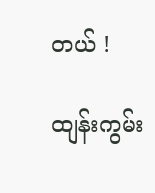တယ် !

ထျန်းကွမ်း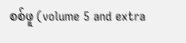စစ်ဖူ (volume 5 and extra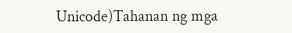Unicode)Tahanan ng mga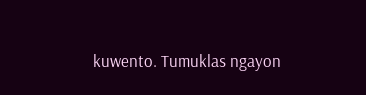kuwento. Tumuklas ngayon